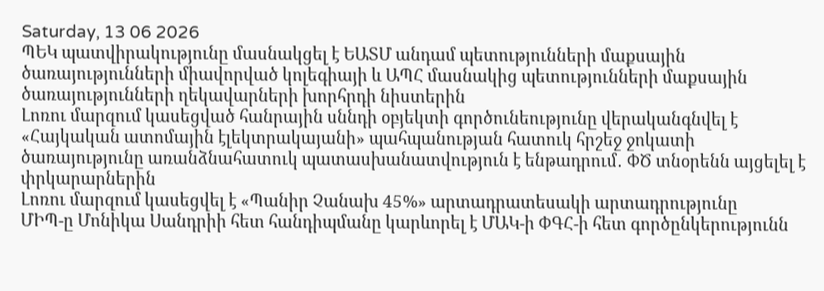Saturday, 13 06 2026
ՊԵԿ պատվիրակությունը մասնակցել է ԵԱՏՄ անդամ պետությունների մաքսային ծառայությունների միավորված կոլեգիայի և ԱՊՀ մասնակից պետությունների մաքսային ծառայությունների ղեկավարների խորհրդի նիստերին
Լոռու մարզում կասեցված հանրային սննդի օբյեկտի գործունեությունը վերականգնվել է
«Հայկական ատոմային էլեկտրակայանի» պահպանության հատուկ հրշեջ ջոկատի ծառայությունը առանձնահատուկ պատասխանատվություն է ենթադրում․ ՓԾ տնօրենն այցելել է փրկարարներին
Լոռու մարզում կասեցվել է «Պանիր Չանախ 45%» արտադրատեսակի արտադրությունը
ՄԻՊ-ը Մոնիկա Սանդրիի հետ հանդիպմանը կարևորել է ՄԱԿ-ի ՓԳՀ-ի հետ գործընկերությունն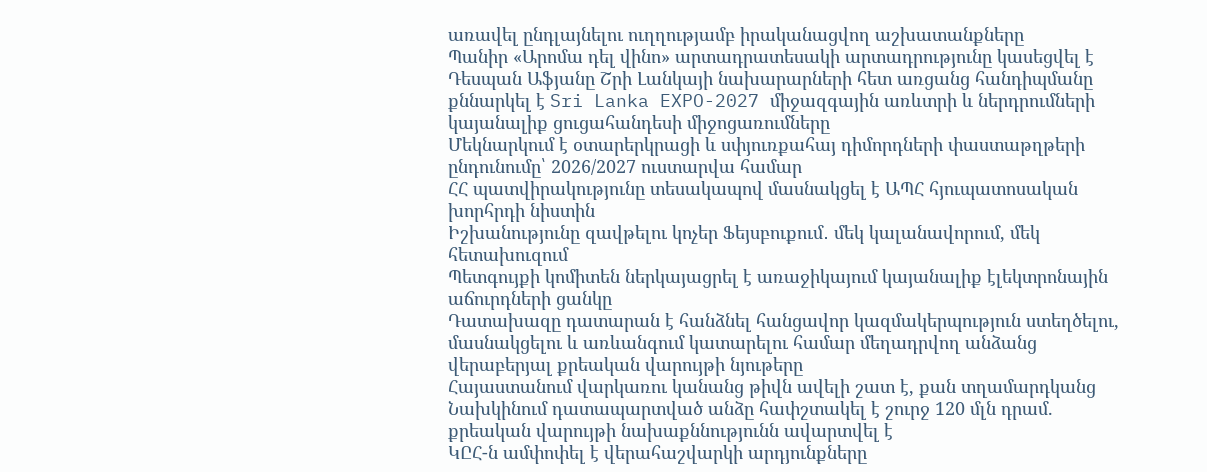առավել ընդլայնելու ուղղությամբ իրականացվող աշխատանքները
Պանիր «Արոմա դել վինո» արտադրատեսակի արտադրությունը կասեցվել է
Դեսպան Աֆյանը Շրի Լանկայի նախարարների հետ առցանց հանդիպմանը քննարկել է Sri Lanka EXPO-2027 միջազգային առևտրի և ներդրումների կայանալիք ցուցահանդեսի միջոցառումները
Մեկնարկում է օտարերկրացի և սփյուռքահայ դիմորդների փաստաթղթերի ընդունումը՝ 2026/2027 ուստարվա համար
ՀՀ պատվիրակությունը տեսակապով մասնակցել է ԱՊՀ հյուպատոսական խորհրդի նիստին
Իշխանությունը զավթելու կոչեր Ֆեյսբուքում․ մեկ կալանավորում, մեկ հետախուզում
Պետգույքի կոմիտեն ներկայացրել է առաջիկայում կայանալիք էլեկտրոնային աճուրդների ցանկը
Դատախազը դատարան է հանձնել հանցավոր կազմակերպություն ստեղծելու, մասնակցելու և առևանգում կատարելու համար մեղադրվող անձանց վերաբերյալ քրեական վարույթի նյութերը
Հայաստանում վարկառու կանանց թիվն ավելի շատ է, քան տղամարդկանց
Նախկինում դատապարտված անձը հափշտակել է շուրջ 120 մլն դրամ. քրեական վարույթի նախաքննությունն ավարտվել է
ԿԸՀ-ն ամփոփել է վերահաշվարկի արդյունքները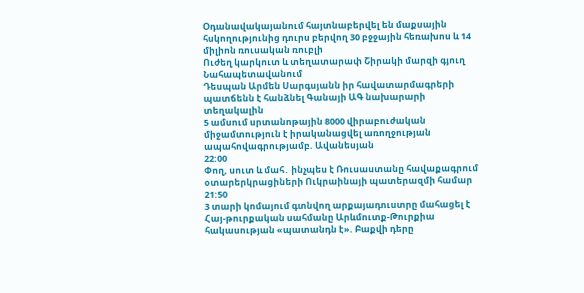Օդանավակայանում հայտնաբերվել են մաքսային հսկողությունից դուրս բերվող 30 բջջային հեռախոս և 14 միլիոն ռուսական ռուբլի
Ուժեղ կարկուտ և տեղատարափ Շիրակի մարզի գյուղ Նահապետավանում
Դեսպան Արմեն Սարգսյանն իր հավատարմագրերի պատճենն է հանձնել Գանայի ԱԳ նախարարի տեղակալին
5 ամսում սրտանոթային 8000 վիրաբուժական միջամտություն է իրականացվել առողջության ապահովագրությամբ. Ավանեսյան
22:00
Փող, սուտ և մահ․ ինչպես է Ռուսաստանը հավաքագրում օտարերկրացիների Ուկրաինայի պատերազմի համար
21:50
3 տարի կոմայում գտնվող արքայադուստրը մահացել է
Հայ-թուրքական սահմանը Արևմուտք-Թուրքիա հակասության «պատանդն է». Բաքվի դերը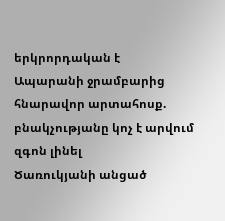երկրորդական է
Ապարանի ջրամբարից հնարավոր արտահոսք. բնակչությանը կոչ է արվում զգոն լինել
Ծառուկյանի անցած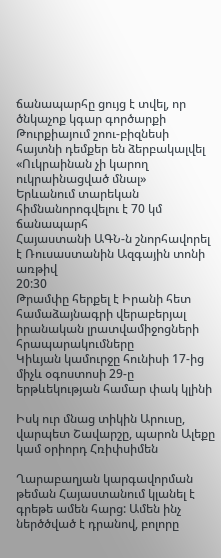ճանապարհը ցույց է տվել, որ ծնկաչոք կգար գործարքի
Թուրքիայում շոու-բիզնեսի հայտնի դեմքեր են ձերբակալվել
«Ուկրաինան չի կարող ուկրաինացված մնալ»
Երևանում տարեկան հիմնանորոգվելու է 70 կմ ճանապարհ
Հայաստանի ԱԳՆ-ն շնորհավորել է Ռուսաստանին Ազգային տոնի առթիվ
20:30
Թրամփը հերքել է Իրանի հետ համաձայնագրի վերաբերյալ իրանական լրատվամիջոցների հրապարակումները
Կիևյան կամուրջը հունիսի 17-ից միչև օգոստոսի 29-ը երթևեկության համար փակ կլինի

Իսկ ուր մնաց տիկին Արուսը, վարպետ Շավարշը, պարոն Ալեքը կամ օրիորդ Հռիփսիմեն

Ղարաբաղյան կարգավորման թեման Հայաստանում կլանել է գրեթե ամեն հարց: Ամեն ինչ ներծծված է դրանով, բոլորը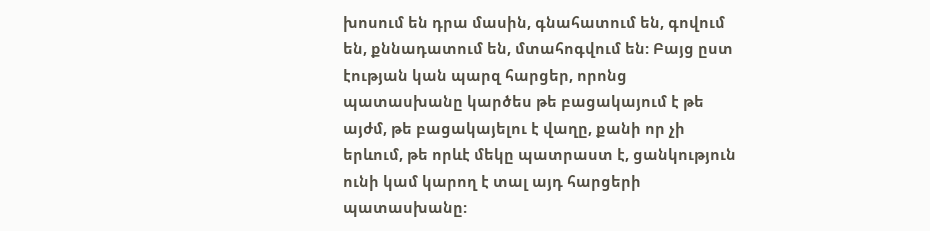խոսում են դրա մասին, գնահատում են, գովում են, քննադատում են, մտահոգվում են: Բայց ըստ էության կան պարզ հարցեր, որոնց պատասխանը կարծես թե բացակայում է թե այժմ, թե բացակայելու է վաղը, քանի որ չի երևում, թե որևէ մեկը պատրաստ է, ցանկություն ունի կամ կարող է տալ այդ հարցերի պատասխանը: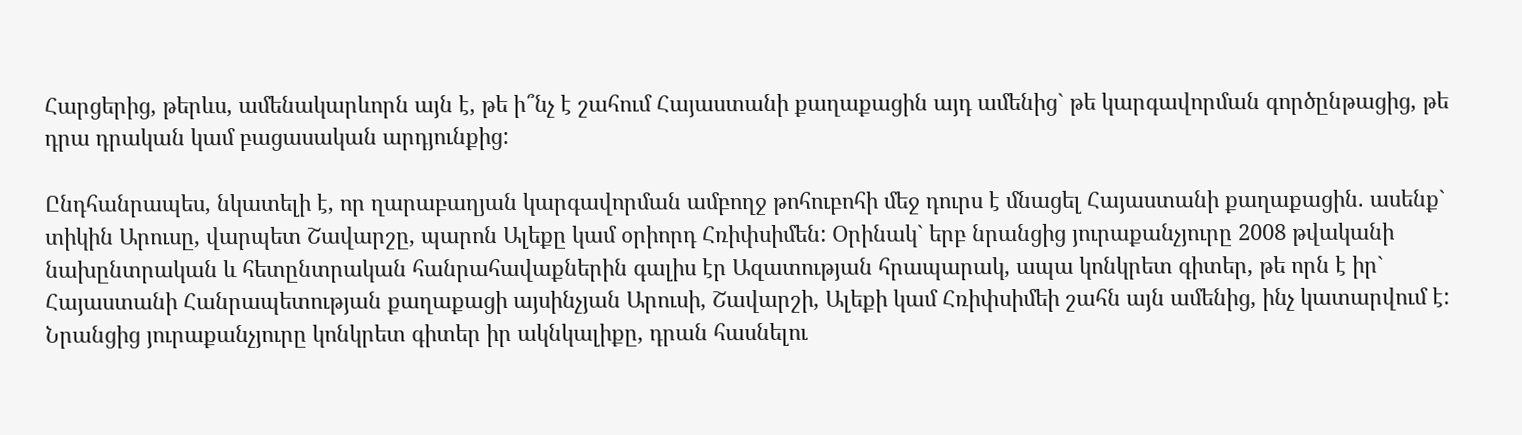Հարցերից, թերևս, ամենակարևորն այն է, թե ի՞նչ է շահում Հայաստանի քաղաքացին այդ ամենից` թե կարգավորման գործընթացից, թե դրա դրական կամ բացասական արդյունքից:

Ընդհանրապես, նկատելի է, որ ղարաբաղյան կարգավորման ամբողջ թոհուբոհի մեջ դուրս է մնացել Հայաստանի քաղաքացին. ասենք` տիկին Արուսը, վարպետ Շավարշը, պարոն Ալեքը կամ օրիորդ Հռիփսիմեն: Օրինակ` երբ նրանցից յուրաքանչյուրը 2008 թվականի նախընտրական և հետընտրական հանրահավաքներին գալիս էր Ազատության հրապարակ, ապա կոնկրետ գիտեր, թե որն է իր` Հայաստանի Հանրապետության քաղաքացի այսինչյան Արուսի, Շավարշի, Ալեքի կամ Հռիփսիմեի շահն այն ամենից, ինչ կատարվում է: Նրանցից յուրաքանչյուրը կոնկրետ գիտեր իր ակնկալիքը, դրան հասնելու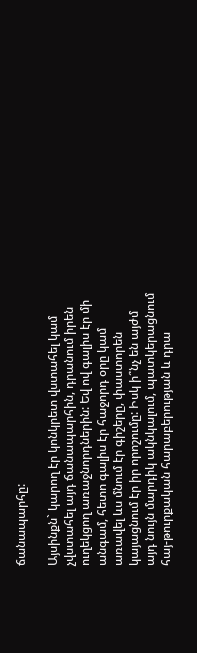ճանապարհը:

Այսինքն` կարող էր կոնկրետ վստահել կամ չվստահել այդ ճանապարհին, դրանում իրեն ուղեկցող առաջնորդներին: Եվ ով գալիս էր մի անգամ, հետո գալիս էր հաջորդ օրը կամ առավել ևս մնում էր գիշերը, փաստորեն կայացնում էր իր որոշումը: Իսկ ի՞նչ են այժմ այդ նույն մարդիկ ակնկալում, պատկերացնում հայ-թուրքական հարաբերության և դրա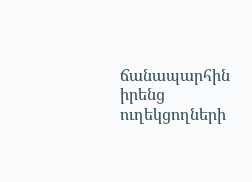ճանապարհին իրենց ուղեկցողների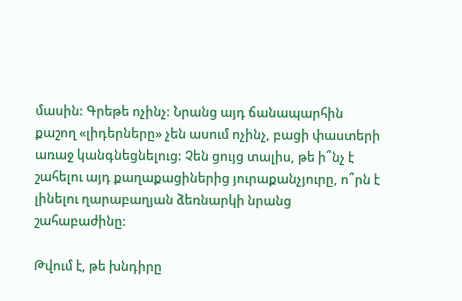մասին: Գրեթե ոչինչ: Նրանց այդ ճանապարհին քաշող «լիդերները» չեն ասում ոչինչ, բացի փաստերի առաջ կանգնեցնելուց: Չեն ցույց տալիս, թե ի՞նչ է շահելու այդ քաղաքացիներից յուրաքանչյուրը, ո՞րն է լինելու ղարաբաղյան ձեռնարկի նրանց շահաբաժինը:

Թվում է, թե խնդիրը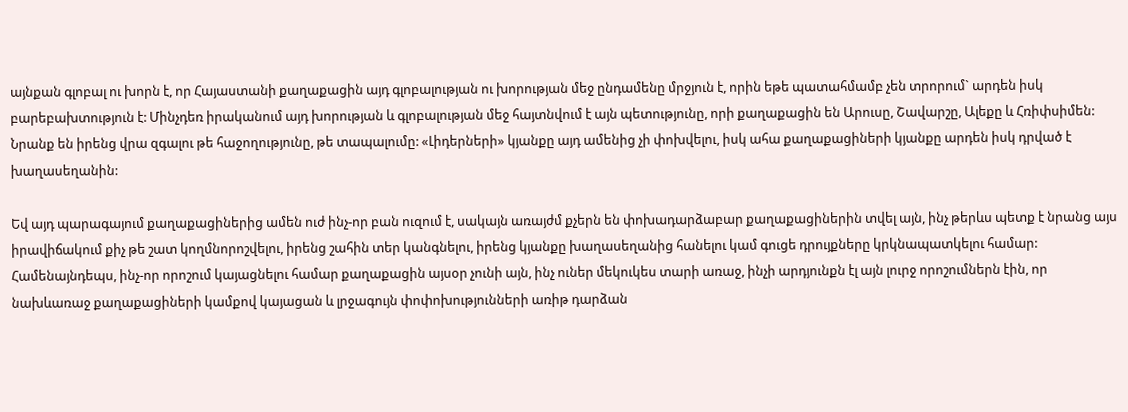այնքան գլոբալ ու խորն է, որ Հայաստանի քաղաքացին այդ գլոբալության ու խորության մեջ ընդամենը մրջյուն է, որին եթե պատահմամբ չեն տրորում` արդեն իսկ բարեբախտություն է: Մինչդեռ իրականում այդ խորության և գլոբալության մեջ հայտնվում է այն պետությունը, որի քաղաքացին են Արուսը, Շավարշը, Ալեքը և Հռիփսիմեն: Նրանք են իրենց վրա զգալու թե հաջողությունը, թե տապալումը: «Լիդերների» կյանքը այդ ամենից չի փոխվելու, իսկ ահա քաղաքացիների կյանքը արդեն իսկ դրված է խաղասեղանին:

Եվ այդ պարագայում քաղաքացիներից ամեն ուժ ինչ-որ բան ուզում է, սակայն առայժմ քչերն են փոխադարձաբար քաղաքացիներին տվել այն, ինչ թերևս պետք է նրանց այս իրավիճակում քիչ թե շատ կողմնորոշվելու, իրենց շահին տեր կանգնելու, իրենց կյանքը խաղասեղանից հանելու կամ գուցե դրույքները կրկնապատկելու համար: Համենայնդեպս, ինչ-որ որոշում կայացնելու համար քաղաքացին այսօր չունի այն, ինչ ուներ մեկուկես տարի առաջ, ինչի արդյունքն էլ այն լուրջ որոշումներն էին, որ նախևառաջ քաղաքացիների կամքով կայացան և լրջագույն փոփոխությունների առիթ դարձան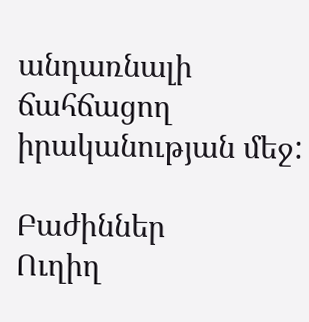անդառնալի ճահճացող իրականության մեջ:

Բաժիններ
Ուղիղ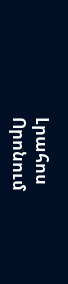Լրահոս
Որոնում